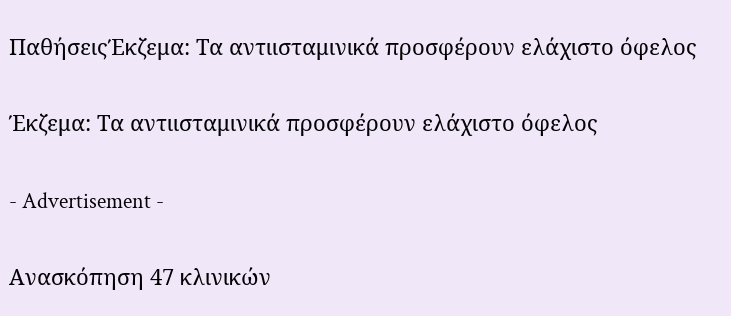ΠαθήσειςΈκζεμα: Τα αντιισταμινικά προσφέρουν ελάχιστο όφελος

Έκζεμα: Τα αντιισταμινικά προσφέρουν ελάχιστο όφελος

- Advertisement -

Ανασκόπηση 47 κλινικών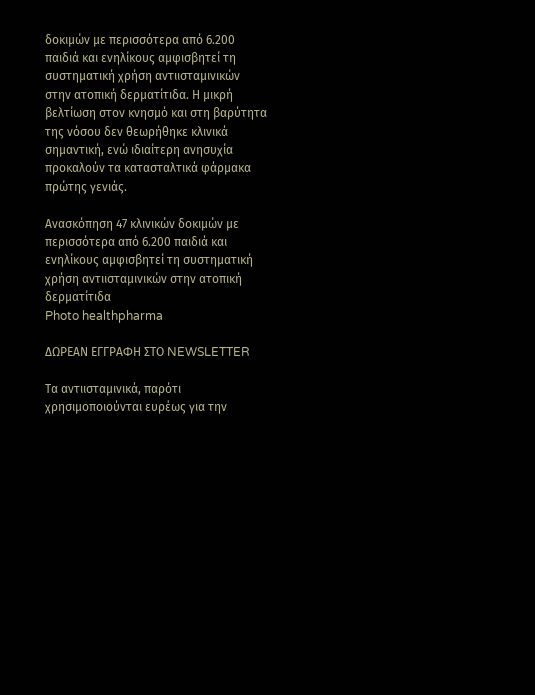δοκιμών με περισσότερα από 6.200 παιδιά και ενηλίκους αμφισβητεί τη συστηματική χρήση αντιισταμινικών στην ατοπική δερματίτιδα. Η μικρή βελτίωση στον κνησμό και στη βαρύτητα της νόσου δεν θεωρήθηκε κλινικά σημαντική, ενώ ιδιαίτερη ανησυχία προκαλούν τα κατασταλτικά φάρμακα πρώτης γενιάς.

Ανασκόπηση 47 κλινικών δοκιμών με περισσότερα από 6.200 παιδιά και ενηλίκους αμφισβητεί τη συστηματική χρήση αντιισταμινικών στην ατοπική δερματίτιδα
Photo healthpharma

ΔΩΡΕΑΝ ΕΓΓΡΑΦΗ ΣΤΟ NEWSLETTER

Τα αντιισταμινικά, παρότι χρησιμοποιούνται ευρέως για την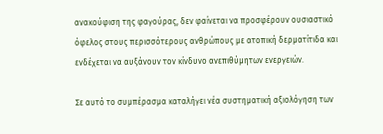ανακούφιση της φαγούρας, δεν φαίνεται να προσφέρουν ουσιαστικό όφελος στους περισσότερους ανθρώπους με ατοπική δερματίτιδα και ενδέχεται να αυξάνουν τον κίνδυνο ανεπιθύμητων ενεργειών.

Σε αυτό το συμπέρασμα καταλήγει νέα συστηματική αξιολόγηση των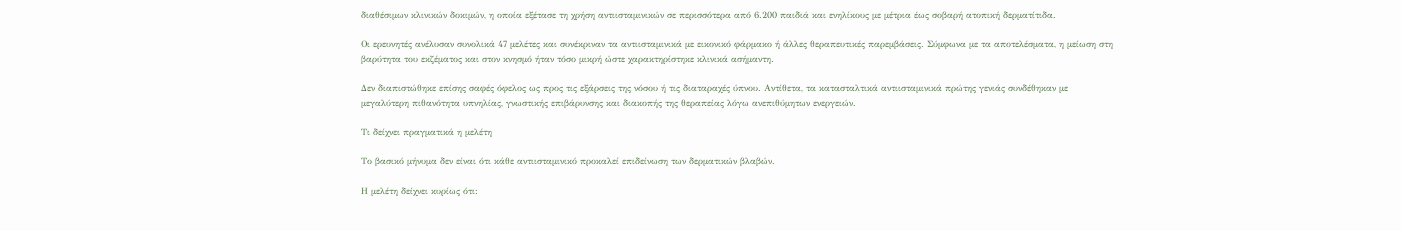διαθέσιμων κλινικών δοκιμών, η οποία εξέτασε τη χρήση αντιισταμινικών σε περισσότερα από 6.200 παιδιά και ενηλίκους με μέτρια έως σοβαρή ατοπική δερματίτιδα.

Οι ερευνητές ανέλυσαν συνολικά 47 μελέτες και συνέκριναν τα αντιισταμινικά με εικονικό φάρμακο ή άλλες θεραπευτικές παρεμβάσεις. Σύμφωνα με τα αποτελέσματα, η μείωση στη βαρύτητα του εκζέματος και στον κνησμό ήταν τόσο μικρή ώστε χαρακτηρίστηκε κλινικά ασήμαντη.

Δεν διαπιστώθηκε επίσης σαφές όφελος ως προς τις εξάρσεις της νόσου ή τις διαταραχές ύπνου. Αντίθετα, τα κατασταλτικά αντιισταμινικά πρώτης γενιάς συνδέθηκαν με μεγαλύτερη πιθανότητα υπνηλίας, γνωστικής επιβάρυνσης και διακοπής της θεραπείας λόγω ανεπιθύμητων ενεργειών.

Τι δείχνει πραγματικά η μελέτη

Το βασικό μήνυμα δεν είναι ότι κάθε αντιισταμινικό προκαλεί επιδείνωση των δερματικών βλαβών.

Η μελέτη δείχνει κυρίως ότι: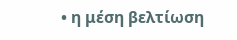• η μέση βελτίωση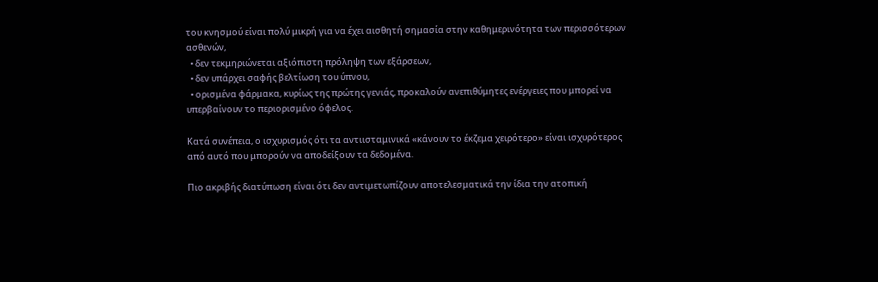του κνησμού είναι πολύ μικρή για να έχει αισθητή σημασία στην καθημερινότητα των περισσότερων ασθενών,
  • δεν τεκμηριώνεται αξιόπιστη πρόληψη των εξάρσεων,
  • δεν υπάρχει σαφής βελτίωση του ύπνου,
  • ορισμένα φάρμακα, κυρίως της πρώτης γενιάς, προκαλούν ανεπιθύμητες ενέργειες που μπορεί να υπερβαίνουν το περιορισμένο όφελος.

Κατά συνέπεια, ο ισχυρισμός ότι τα αντιισταμινικά «κάνουν το έκζεμα χειρότερο» είναι ισχυρότερος από αυτό που μπορούν να αποδείξουν τα δεδομένα.

Πιο ακριβής διατύπωση είναι ότι δεν αντιμετωπίζουν αποτελεσματικά την ίδια την ατοπική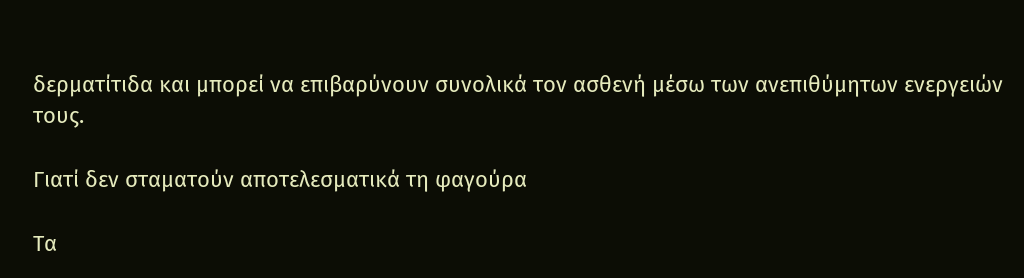δερματίτιδα και μπορεί να επιβαρύνουν συνολικά τον ασθενή μέσω των ανεπιθύμητων ενεργειών τους.

Γιατί δεν σταματούν αποτελεσματικά τη φαγούρα

Τα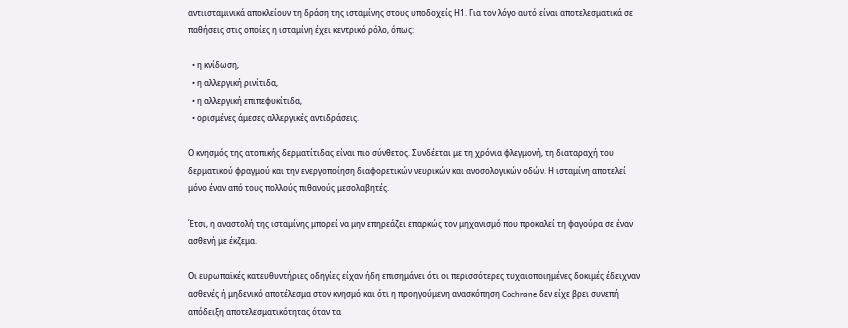αντιισταμινικά αποκλείουν τη δράση της ισταμίνης στους υποδοχείς Η1. Για τον λόγο αυτό είναι αποτελεσματικά σε παθήσεις στις οποίες η ισταμίνη έχει κεντρικό ρόλο, όπως:

  • η κνίδωση,
  • η αλλεργική ρινίτιδα,
  • η αλλεργική επιπεφυκίτιδα,
  • ορισμένες άμεσες αλλεργικές αντιδράσεις.

Ο κνησμός της ατοπικής δερματίτιδας είναι πιο σύνθετος. Συνδέεται με τη χρόνια φλεγμονή, τη διαταραχή του δερματικού φραγμού και την ενεργοποίηση διαφορετικών νευρικών και ανοσολογικών οδών. Η ισταμίνη αποτελεί μόνο έναν από τους πολλούς πιθανούς μεσολαβητές.

Έτσι, η αναστολή της ισταμίνης μπορεί να μην επηρεάζει επαρκώς τον μηχανισμό που προκαλεί τη φαγούρα σε έναν ασθενή με έκζεμα.

Οι ευρωπαϊκές κατευθυντήριες οδηγίες είχαν ήδη επισημάνει ότι οι περισσότερες τυχαιοποιημένες δοκιμές έδειχναν ασθενές ή μηδενικό αποτέλεσμα στον κνησμό και ότι η προηγούμενη ανασκόπηση Cochrane δεν είχε βρει συνεπή απόδειξη αποτελεσματικότητας όταν τα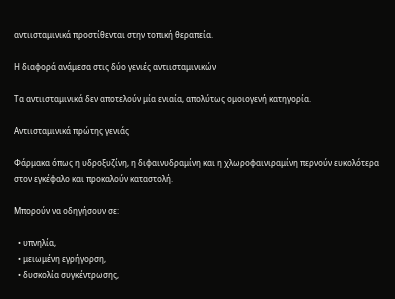αντιισταμινικά προστίθενται στην τοπική θεραπεία.

Η διαφορά ανάμεσα στις δύο γενιές αντιισταμινικών

Τα αντιισταμινικά δεν αποτελούν μία ενιαία, απολύτως ομοιογενή κατηγορία.

Αντιισταμινικά πρώτης γενιάς

Φάρμακα όπως η υδροξυζίνη, η διφαινυδραμίνη και η χλωροφαινιραμίνη περνούν ευκολότερα στον εγκέφαλο και προκαλούν καταστολή.

Μπορούν να οδηγήσουν σε:

  • υπνηλία,
  • μειωμένη εγρήγορση,
  • δυσκολία συγκέντρωσης,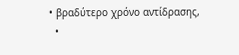• βραδύτερο χρόνο αντίδρασης,
  •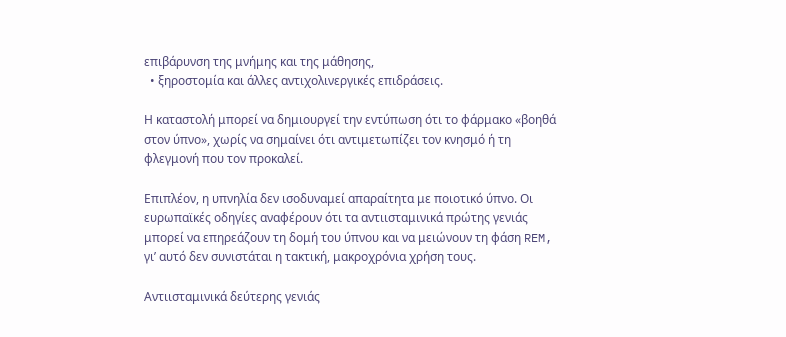επιβάρυνση της μνήμης και της μάθησης,
  • ξηροστομία και άλλες αντιχολινεργικές επιδράσεις.

Η καταστολή μπορεί να δημιουργεί την εντύπωση ότι το φάρμακο «βοηθά στον ύπνο», χωρίς να σημαίνει ότι αντιμετωπίζει τον κνησμό ή τη φλεγμονή που τον προκαλεί.

Επιπλέον, η υπνηλία δεν ισοδυναμεί απαραίτητα με ποιοτικό ύπνο. Οι ευρωπαϊκές οδηγίες αναφέρουν ότι τα αντιισταμινικά πρώτης γενιάς μπορεί να επηρεάζουν τη δομή του ύπνου και να μειώνουν τη φάση REM, γι’ αυτό δεν συνιστάται η τακτική, μακροχρόνια χρήση τους.

Αντιισταμινικά δεύτερης γενιάς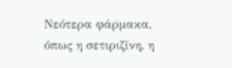Νεότερα φάρμακα, όπως η σετιριζίνη, η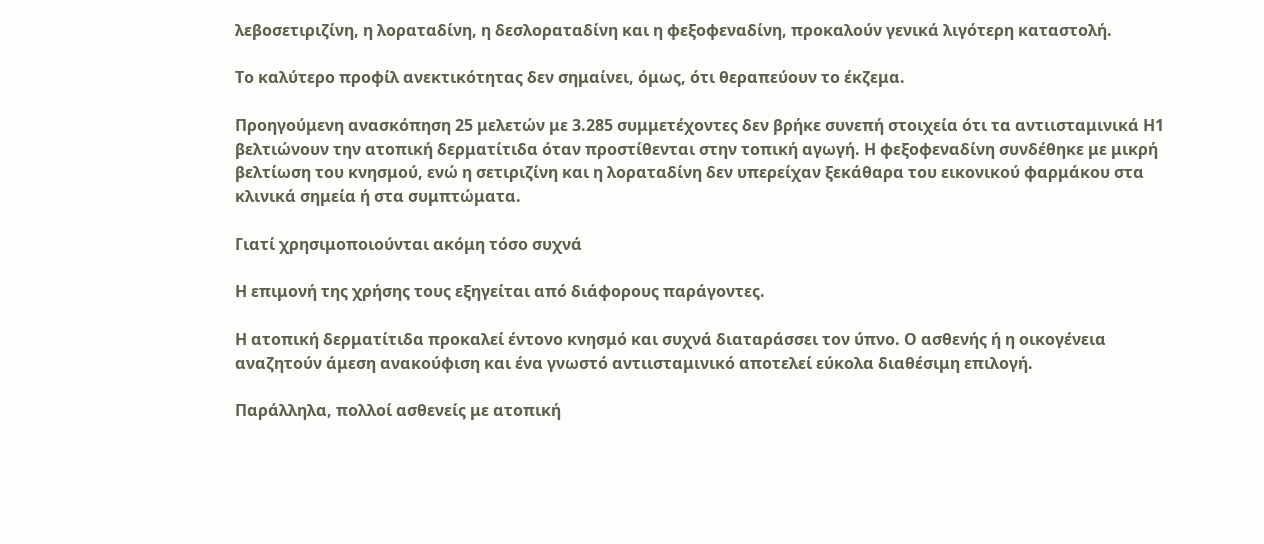λεβοσετιριζίνη, η λοραταδίνη, η δεσλοραταδίνη και η φεξοφεναδίνη, προκαλούν γενικά λιγότερη καταστολή.

Το καλύτερο προφίλ ανεκτικότητας δεν σημαίνει, όμως, ότι θεραπεύουν το έκζεμα.

Προηγούμενη ανασκόπηση 25 μελετών με 3.285 συμμετέχοντες δεν βρήκε συνεπή στοιχεία ότι τα αντιισταμινικά Η1 βελτιώνουν την ατοπική δερματίτιδα όταν προστίθενται στην τοπική αγωγή. Η φεξοφεναδίνη συνδέθηκε με μικρή βελτίωση του κνησμού, ενώ η σετιριζίνη και η λοραταδίνη δεν υπερείχαν ξεκάθαρα του εικονικού φαρμάκου στα κλινικά σημεία ή στα συμπτώματα.

Γιατί χρησιμοποιούνται ακόμη τόσο συχνά

Η επιμονή της χρήσης τους εξηγείται από διάφορους παράγοντες.

Η ατοπική δερματίτιδα προκαλεί έντονο κνησμό και συχνά διαταράσσει τον ύπνο. Ο ασθενής ή η οικογένεια αναζητούν άμεση ανακούφιση και ένα γνωστό αντιισταμινικό αποτελεί εύκολα διαθέσιμη επιλογή.

Παράλληλα, πολλοί ασθενείς με ατοπική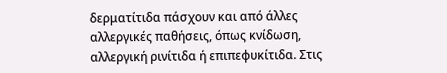δερματίτιδα πάσχουν και από άλλες αλλεργικές παθήσεις, όπως κνίδωση, αλλεργική ρινίτιδα ή επιπεφυκίτιδα. Στις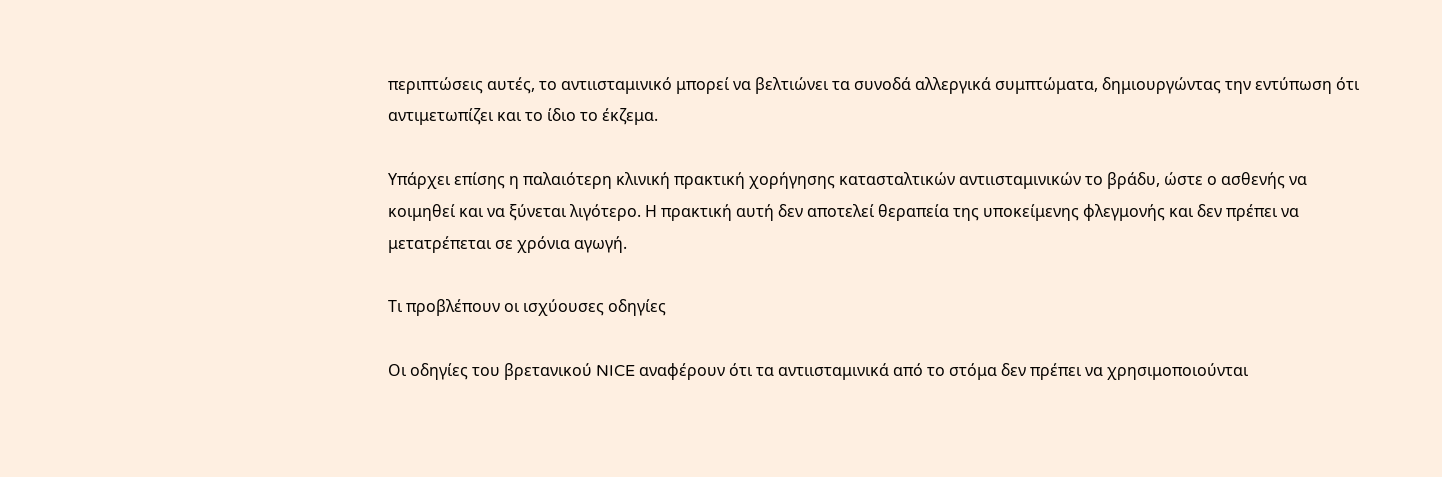περιπτώσεις αυτές, το αντιισταμινικό μπορεί να βελτιώνει τα συνοδά αλλεργικά συμπτώματα, δημιουργώντας την εντύπωση ότι αντιμετωπίζει και το ίδιο το έκζεμα.

Υπάρχει επίσης η παλαιότερη κλινική πρακτική χορήγησης κατασταλτικών αντιισταμινικών το βράδυ, ώστε ο ασθενής να κοιμηθεί και να ξύνεται λιγότερο. Η πρακτική αυτή δεν αποτελεί θεραπεία της υποκείμενης φλεγμονής και δεν πρέπει να μετατρέπεται σε χρόνια αγωγή.

Τι προβλέπουν οι ισχύουσες οδηγίες

Οι οδηγίες του βρετανικού NICE αναφέρουν ότι τα αντιισταμινικά από το στόμα δεν πρέπει να χρησιμοποιούνται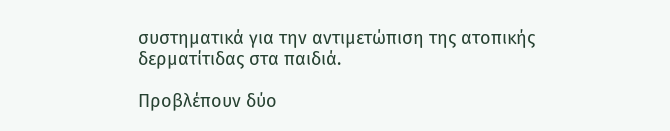συστηματικά για την αντιμετώπιση της ατοπικής δερματίτιδας στα παιδιά.

Προβλέπουν δύο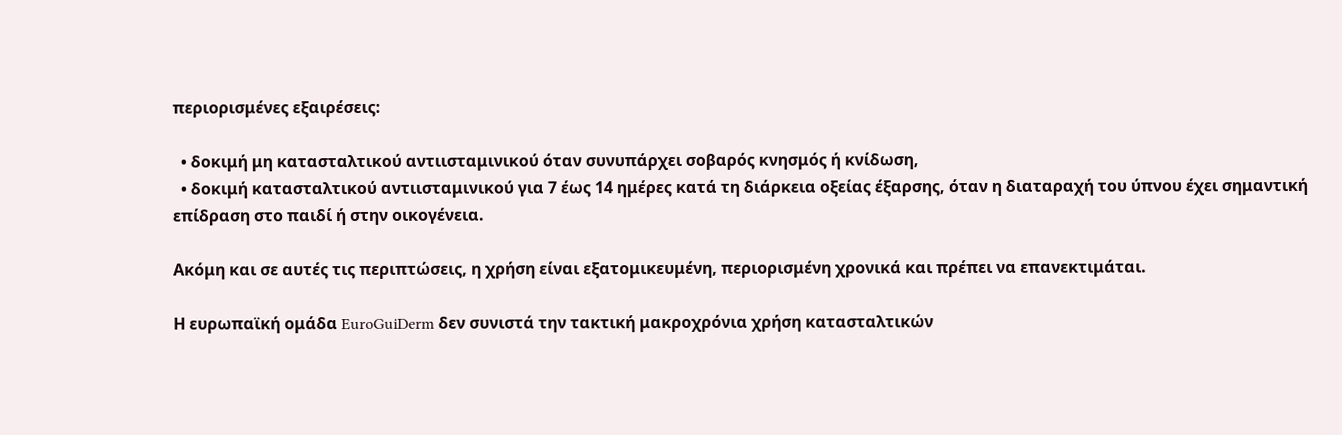περιορισμένες εξαιρέσεις:

  • δοκιμή μη κατασταλτικού αντιισταμινικού όταν συνυπάρχει σοβαρός κνησμός ή κνίδωση,
  • δοκιμή κατασταλτικού αντιισταμινικού για 7 έως 14 ημέρες κατά τη διάρκεια οξείας έξαρσης, όταν η διαταραχή του ύπνου έχει σημαντική επίδραση στο παιδί ή στην οικογένεια.

Ακόμη και σε αυτές τις περιπτώσεις, η χρήση είναι εξατομικευμένη, περιορισμένη χρονικά και πρέπει να επανεκτιμάται.

Η ευρωπαϊκή ομάδα EuroGuiDerm δεν συνιστά την τακτική μακροχρόνια χρήση κατασταλτικών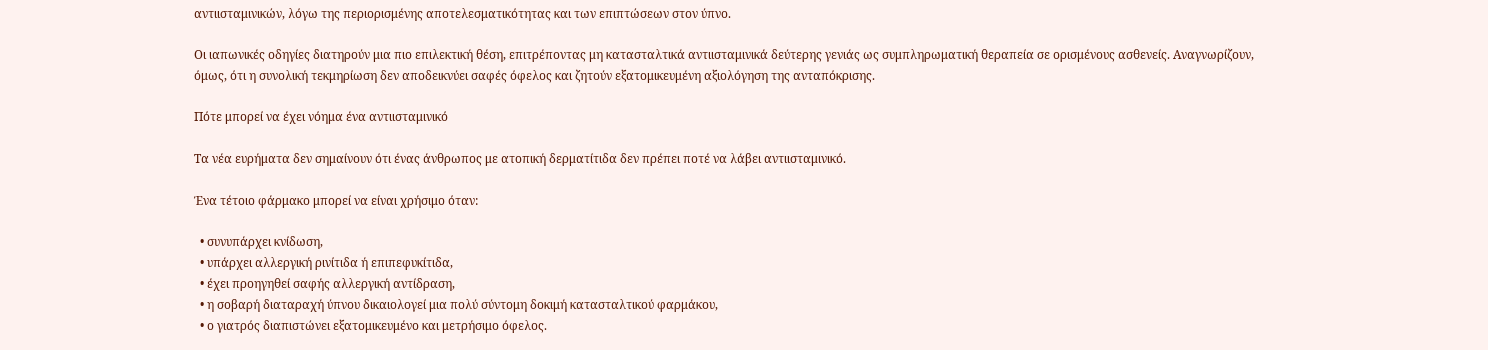αντιισταμινικών, λόγω της περιορισμένης αποτελεσματικότητας και των επιπτώσεων στον ύπνο.

Οι ιαπωνικές οδηγίες διατηρούν μια πιο επιλεκτική θέση, επιτρέποντας μη κατασταλτικά αντιισταμινικά δεύτερης γενιάς ως συμπληρωματική θεραπεία σε ορισμένους ασθενείς. Αναγνωρίζουν, όμως, ότι η συνολική τεκμηρίωση δεν αποδεικνύει σαφές όφελος και ζητούν εξατομικευμένη αξιολόγηση της ανταπόκρισης.

Πότε μπορεί να έχει νόημα ένα αντιισταμινικό

Τα νέα ευρήματα δεν σημαίνουν ότι ένας άνθρωπος με ατοπική δερματίτιδα δεν πρέπει ποτέ να λάβει αντιισταμινικό.

Ένα τέτοιο φάρμακο μπορεί να είναι χρήσιμο όταν:

  • συνυπάρχει κνίδωση,
  • υπάρχει αλλεργική ρινίτιδα ή επιπεφυκίτιδα,
  • έχει προηγηθεί σαφής αλλεργική αντίδραση,
  • η σοβαρή διαταραχή ύπνου δικαιολογεί μια πολύ σύντομη δοκιμή κατασταλτικού φαρμάκου,
  • ο γιατρός διαπιστώνει εξατομικευμένο και μετρήσιμο όφελος.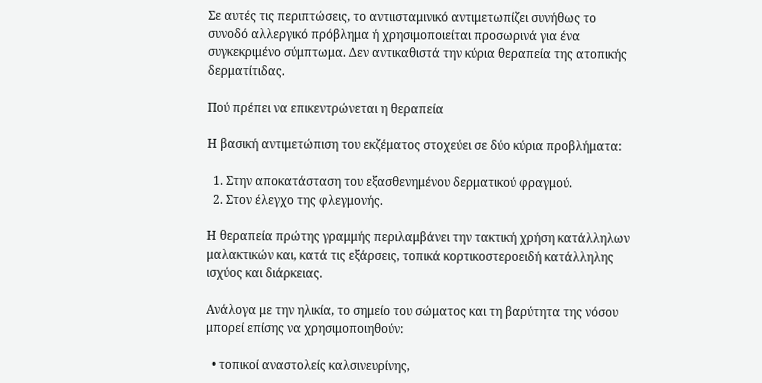Σε αυτές τις περιπτώσεις, το αντιισταμινικό αντιμετωπίζει συνήθως το συνοδό αλλεργικό πρόβλημα ή χρησιμοποιείται προσωρινά για ένα συγκεκριμένο σύμπτωμα. Δεν αντικαθιστά την κύρια θεραπεία της ατοπικής δερματίτιδας.

Πού πρέπει να επικεντρώνεται η θεραπεία

Η βασική αντιμετώπιση του εκζέματος στοχεύει σε δύο κύρια προβλήματα:

  1. Στην αποκατάσταση του εξασθενημένου δερματικού φραγμού.
  2. Στον έλεγχο της φλεγμονής.

Η θεραπεία πρώτης γραμμής περιλαμβάνει την τακτική χρήση κατάλληλων μαλακτικών και, κατά τις εξάρσεις, τοπικά κορτικοστεροειδή κατάλληλης ισχύος και διάρκειας.

Ανάλογα με την ηλικία, το σημείο του σώματος και τη βαρύτητα της νόσου μπορεί επίσης να χρησιμοποιηθούν:

  • τοπικοί αναστολείς καλσινευρίνης,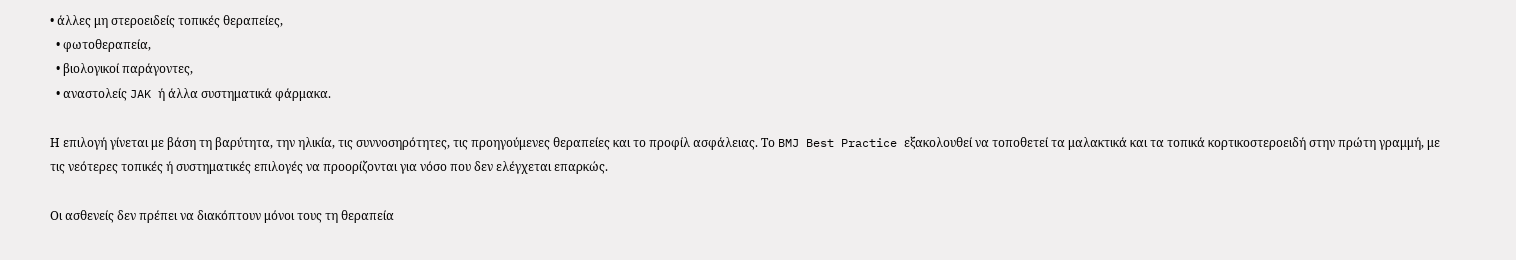• άλλες μη στεροειδείς τοπικές θεραπείες,
  • φωτοθεραπεία,
  • βιολογικοί παράγοντες,
  • αναστολείς JAK ή άλλα συστηματικά φάρμακα.

Η επιλογή γίνεται με βάση τη βαρύτητα, την ηλικία, τις συννοσηρότητες, τις προηγούμενες θεραπείες και το προφίλ ασφάλειας. Το BMJ Best Practice εξακολουθεί να τοποθετεί τα μαλακτικά και τα τοπικά κορτικοστεροειδή στην πρώτη γραμμή, με τις νεότερες τοπικές ή συστηματικές επιλογές να προορίζονται για νόσο που δεν ελέγχεται επαρκώς.

Οι ασθενείς δεν πρέπει να διακόπτουν μόνοι τους τη θεραπεία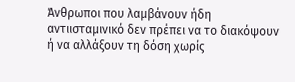Άνθρωποι που λαμβάνουν ήδη αντιισταμινικό δεν πρέπει να το διακόψουν ή να αλλάξουν τη δόση χωρίς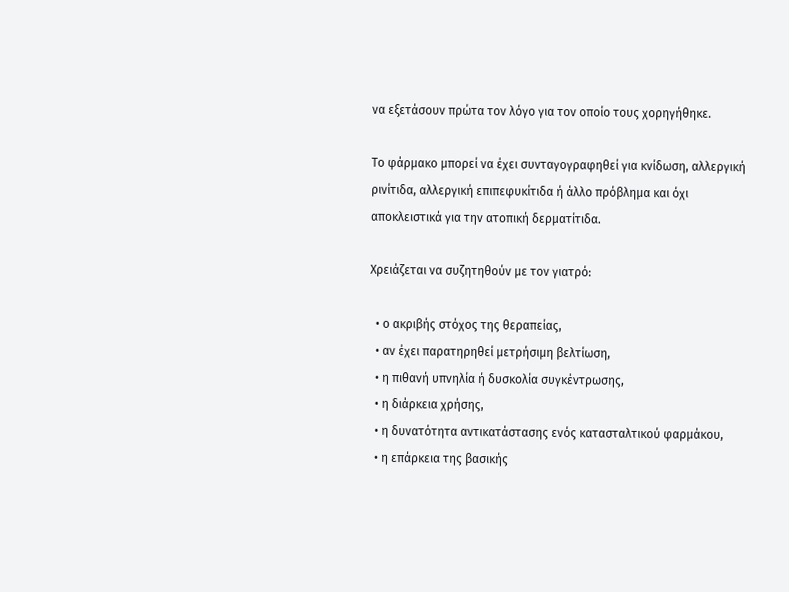να εξετάσουν πρώτα τον λόγο για τον οποίο τους χορηγήθηκε.

Το φάρμακο μπορεί να έχει συνταγογραφηθεί για κνίδωση, αλλεργική ρινίτιδα, αλλεργική επιπεφυκίτιδα ή άλλο πρόβλημα και όχι αποκλειστικά για την ατοπική δερματίτιδα.

Χρειάζεται να συζητηθούν με τον γιατρό:

  • ο ακριβής στόχος της θεραπείας,
  • αν έχει παρατηρηθεί μετρήσιμη βελτίωση,
  • η πιθανή υπνηλία ή δυσκολία συγκέντρωσης,
  • η διάρκεια χρήσης,
  • η δυνατότητα αντικατάστασης ενός κατασταλτικού φαρμάκου,
  • η επάρκεια της βασικής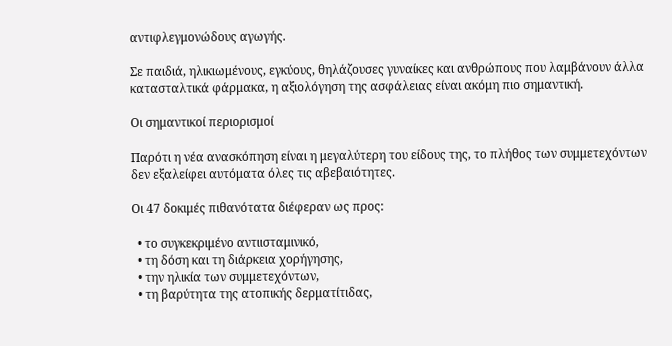αντιφλεγμονώδους αγωγής.

Σε παιδιά, ηλικιωμένους, εγκύους, θηλάζουσες γυναίκες και ανθρώπους που λαμβάνουν άλλα κατασταλτικά φάρμακα, η αξιολόγηση της ασφάλειας είναι ακόμη πιο σημαντική.

Οι σημαντικοί περιορισμοί

Παρότι η νέα ανασκόπηση είναι η μεγαλύτερη του είδους της, το πλήθος των συμμετεχόντων δεν εξαλείφει αυτόματα όλες τις αβεβαιότητες.

Οι 47 δοκιμές πιθανότατα διέφεραν ως προς:

  • το συγκεκριμένο αντιισταμινικό,
  • τη δόση και τη διάρκεια χορήγησης,
  • την ηλικία των συμμετεχόντων,
  • τη βαρύτητα της ατοπικής δερματίτιδας,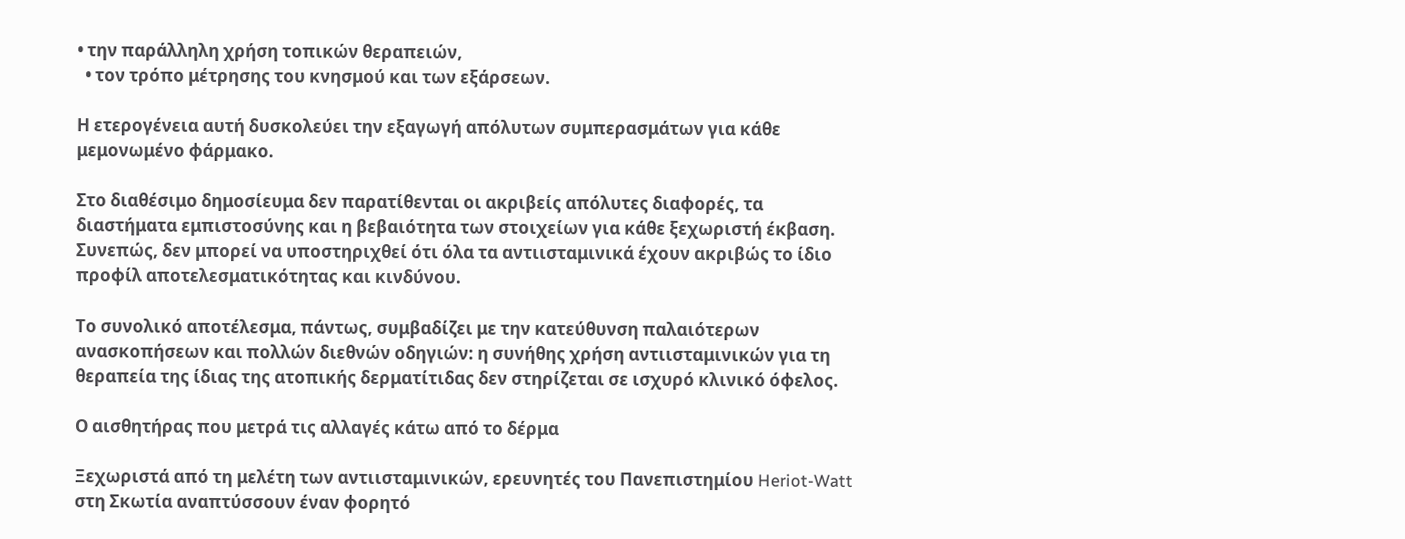• την παράλληλη χρήση τοπικών θεραπειών,
  • τον τρόπο μέτρησης του κνησμού και των εξάρσεων.

Η ετερογένεια αυτή δυσκολεύει την εξαγωγή απόλυτων συμπερασμάτων για κάθε μεμονωμένο φάρμακο.

Στο διαθέσιμο δημοσίευμα δεν παρατίθενται οι ακριβείς απόλυτες διαφορές, τα διαστήματα εμπιστοσύνης και η βεβαιότητα των στοιχείων για κάθε ξεχωριστή έκβαση. Συνεπώς, δεν μπορεί να υποστηριχθεί ότι όλα τα αντιισταμινικά έχουν ακριβώς το ίδιο προφίλ αποτελεσματικότητας και κινδύνου.

Το συνολικό αποτέλεσμα, πάντως, συμβαδίζει με την κατεύθυνση παλαιότερων ανασκοπήσεων και πολλών διεθνών οδηγιών: η συνήθης χρήση αντιισταμινικών για τη θεραπεία της ίδιας της ατοπικής δερματίτιδας δεν στηρίζεται σε ισχυρό κλινικό όφελος.

Ο αισθητήρας που μετρά τις αλλαγές κάτω από το δέρμα

Ξεχωριστά από τη μελέτη των αντιισταμινικών, ερευνητές του Πανεπιστημίου Heriot-Watt στη Σκωτία αναπτύσσουν έναν φορητό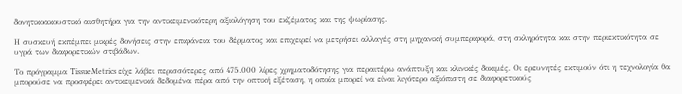δονητικοακουστικό αισθητήρα για την αντικειμενικότερη αξιολόγηση του εκζέματος και της ψωρίασης.

Η συσκευή εκπέμπει μικρές δονήσεις στην επιφάνεια του δέρματος και επιχειρεί να μετρήσει αλλαγές στη μηχανική συμπεριφορά, στη σκληρότητα και στην περιεκτικότητα σε υγρά των διαφορετικών στιβάδων.

Το πρόγραμμα TissueMetrics είχε λάβει περισσότερες από 475.000 λίρες χρηματοδότησης για περαιτέρω ανάπτυξη και κλινικές δοκιμές. Οι ερευνητές εκτιμούν ότι η τεχνολογία θα μπορούσε να προσφέρει αντικειμενικά δεδομένα πέρα από την οπτική εξέταση, η οποία μπορεί να είναι λιγότερο αξιόπιστη σε διαφορετικούς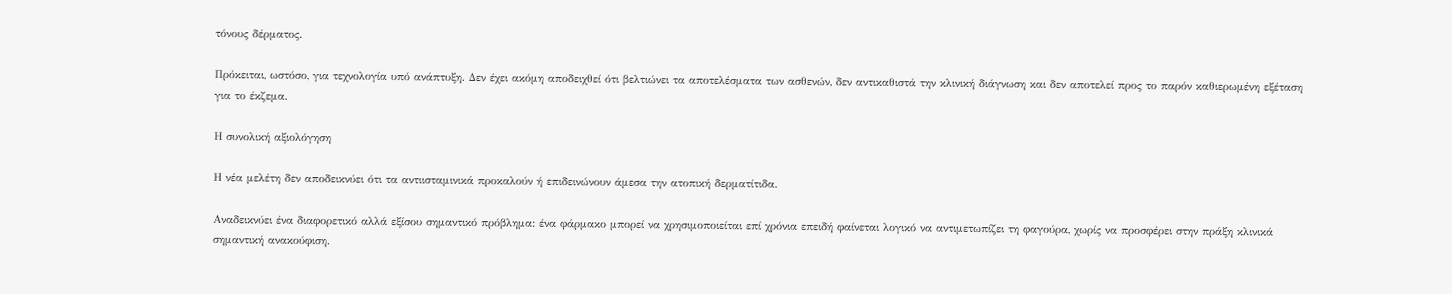τόνους δέρματος.

Πρόκειται, ωστόσο, για τεχνολογία υπό ανάπτυξη. Δεν έχει ακόμη αποδειχθεί ότι βελτιώνει τα αποτελέσματα των ασθενών, δεν αντικαθιστά την κλινική διάγνωση και δεν αποτελεί προς το παρόν καθιερωμένη εξέταση για το έκζεμα.

Η συνολική αξιολόγηση

Η νέα μελέτη δεν αποδεικνύει ότι τα αντιισταμινικά προκαλούν ή επιδεινώνουν άμεσα την ατοπική δερματίτιδα.

Αναδεικνύει ένα διαφορετικό αλλά εξίσου σημαντικό πρόβλημα: ένα φάρμακο μπορεί να χρησιμοποιείται επί χρόνια επειδή φαίνεται λογικό να αντιμετωπίζει τη φαγούρα, χωρίς να προσφέρει στην πράξη κλινικά σημαντική ανακούφιση.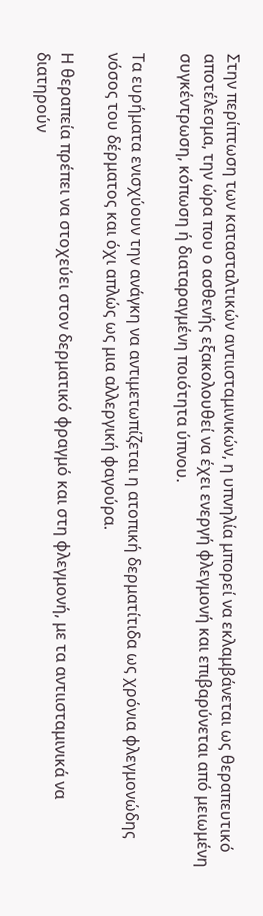Στην περίπτωση των κατασταλτικών αντιισταμινικών, η υπνηλία μπορεί να εκλαμβάνεται ως θεραπευτικό αποτέλεσμα, την ώρα που ο ασθενής εξακολουθεί να έχει ενεργή φλεγμονή και επιβαρύνεται από μειωμένη συγκέντρωση, κόπωση ή διαταραγμένη ποιότητα ύπνου.

Τα ευρήματα ενισχύουν την ανάγκη να αντιμετωπίζεται η ατοπική δερματίτιδα ως χρόνια φλεγμονώδης νόσος του δέρματος και όχι απλώς ως μια αλλεργική φαγούρα.

Η θεραπεία πρέπει να στοχεύει στον δερματικό φραγμό και στη φλεγμονή, με τα αντιισταμινικά να διατηρούν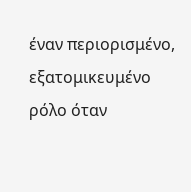έναν περιορισμένο, εξατομικευμένο ρόλο όταν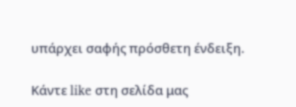υπάρχει σαφής πρόσθετη ένδειξη.

Κάντε like στη σελίδα μας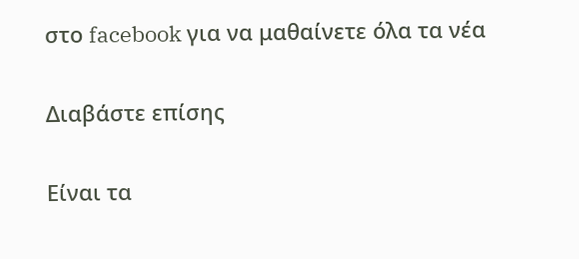στο facebook για να μαθαίνετε όλα τα νέα

Διαβάστε επίσης

Είναι τα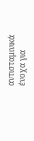αντισταμινικά ένοχα για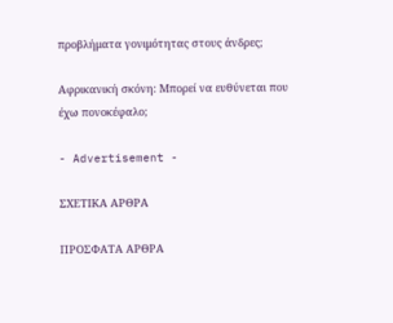προβλήματα γονιμότητας στους άνδρες;

Αφρικανική σκόνη: Μπορεί να ευθύνεται που έχω πονοκέφαλο;

- Advertisement -

ΣΧΕΤΙΚΑ ΑΡΘΡΑ

ΠΡΟΣΦΑΤΑ ΑΡΘΡΑ